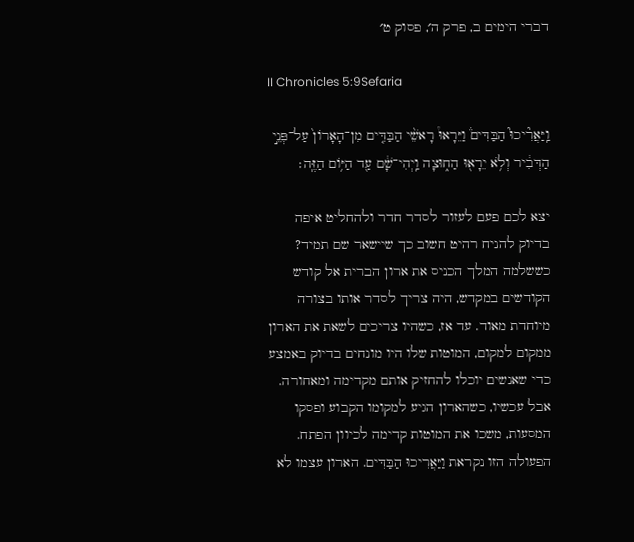דברי הימים ב, פרק ה׳, פסוק ט׳

II Chronicles 5:9Sefaria

וַֽיַּאֲרִ֘יכוּ֮ הַבַּדִּים֒ וַיֵּרָאוּ֩ רָאשֵׁ֨י הַבַּדִּ֤ים מִן־הָאָרוֹן֙ עַל־פְּנֵ֣י הַדְּבִ֔יר וְלֹ֥א יֵרָא֖וּ הַח֑וּצָה וַֽיְהִי־שָׁ֔ם עַ֖ד הַיּ֥וֹם הַזֶּֽה׃

יצא לכם פעם לעזור לסדר חדר ולהחליט איפה בדיוק להניח רהיט חשוב כך שיישאר שם תמיד? כששלמה המלך הכניס את ארון הברית אל קודש הקודשים במקדש, היה צריך לסדר אותו בצורה מיוחדת מאוד. עד אז, כשהיו צריכים לשאת את הארון ממקום למקום, המוטות שלו היו מונחים בדיוק באמצע כדי שאנשים יוכלו להחזיק אותם מקדימה ומאחורה. אבל עכשיו, כשהארון הגיע למקומו הקבוע ופסקו המסעות, משכו את המוטות קדימה לכיוון הפתח. הפעולה הזו נקראת וַיַּאֲרִיכוּ הַבַּדִּים. הארון עצמו לא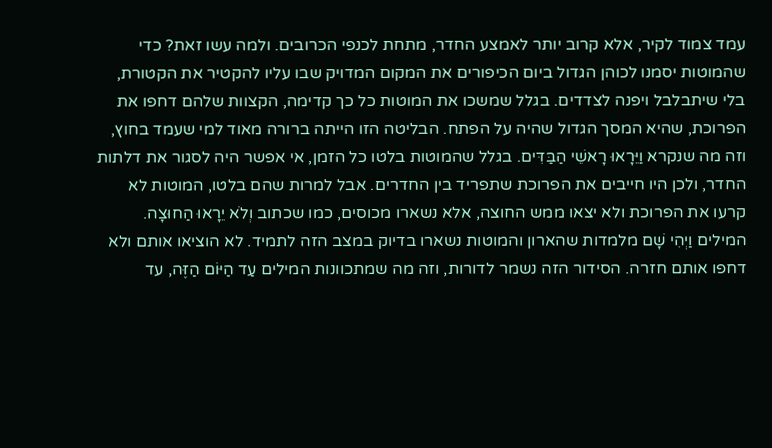עמד צמוד לקיר, אלא קרוב יותר לאמצע החדר, מתחת לכנפי הכרובים. ולמה עשו זאת? כדי שהמוטות יסמנו לכוהן הגדול ביום הכיפורים את המקום המדויק שבו עליו להקטיר את הקטורת, בלי שיתבלבל ויפנה לצדדים. בגלל שמשכו את המוטות כל כך קדימה, הקצוות שלהם דחפו את הפרוכת, שהיא המסך הגדול שהיה על הפתח. הבליטה הזו הייתה ברורה מאוד למי שעמד בחוץ, וזה מה שנקרא וַיֵּרָאוּ רָאשֵׁי הַבַּדִּים. בגלל שהמוטות בלטו כל הזמן, אי אפשר היה לסגור את דלתות החדר, ולכן היו חייבים את הפרוכת שתפריד בין החדרים. אבל למרות שהם בלטו, המוטות לא קרעו את הפרוכת ולא יצאו ממש החוצה, אלא נשארו מכוסים, כמו שכתוב וְלֹא יֵרָאוּ הַחוּצָה. המילים וַיְהִי שָׁם מלמדות שהארון והמוטות נשארו בדיוק במצב הזה לתמיד. לא הוציאו אותם ולא דחפו אותם חזרה. הסידור הזה נשמר לדורות, וזה מה שמתכוונות המילים עַד הַיּוֹם הַזֶּה, עד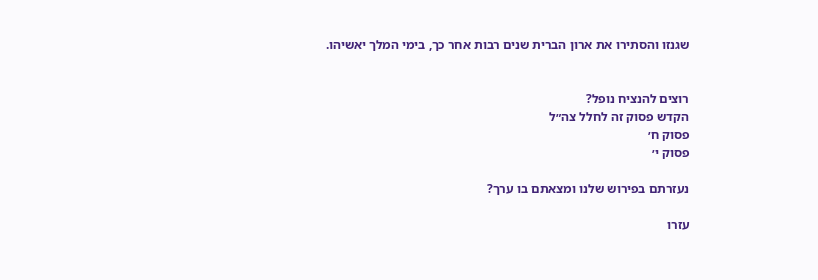שגנזו והסתירו את ארון הברית שנים רבות אחר כך, בימי המלך יאשיהו.


רוצים להנציח נופל?
הקדש פסוק זה לחלל צה״ל
פסוק ח׳
פסוק י׳

נעזרתם בפירוש שלנו ומצאתם בו ערך?

עזרו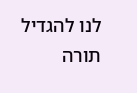לנו להגדיל תורה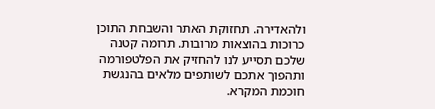ולהאדירה. תחזוקת האתר והשבחת התוכן כרוכות בהוצאות מרובות. תרומה קטנה שלכם תסייע לנו להחזיק את הפלטפורמה ותהפוך אתכם לשותפים מלאים בהנגשת חוכמת המקרא.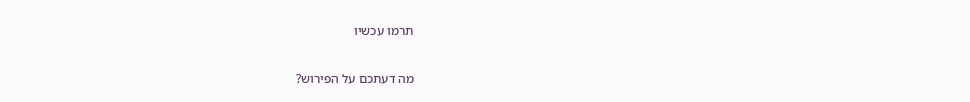תרמו עכשיו

מה דעתכם על הפירוש?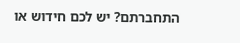התחברתם? יש לכם חידוש או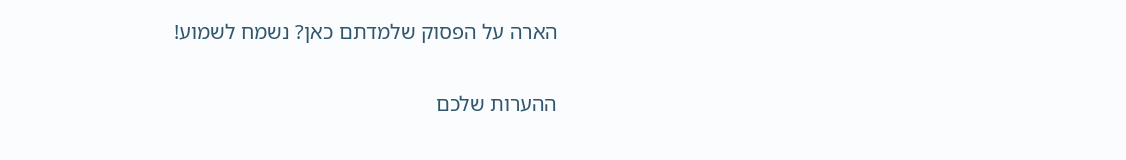הארה על הפסוק שלמדתם כאן? נשמח לשמוע!

ההערות שלכם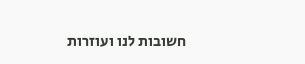חשובות לנו ועוזרות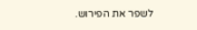לשפר את הפירוש.